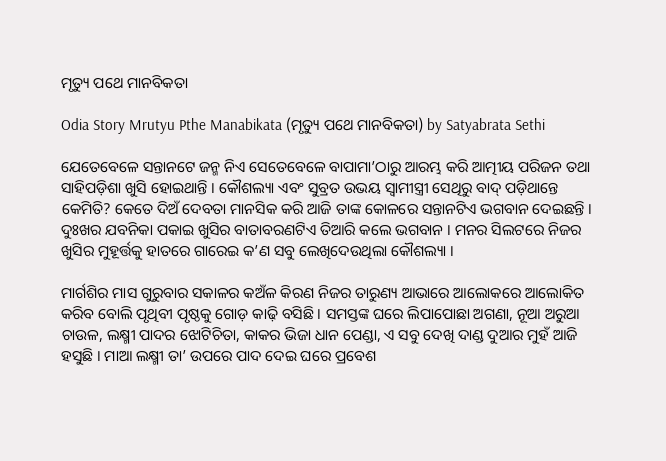ମୃତ୍ୟୁ ପଥେ ମାନବିକତା

Odia Story Mrutyu Pthe Manabikata (ମୃତ୍ୟୁ ପଥେ ମାନବିକତା) by Satyabrata Sethi

ଯେତେବେଳେ ସନ୍ତାନଟେ ଜନ୍ମ ନିଏ ସେତେବେଳେ ବାପାମା’ଠାରୁ ଆରମ୍ଭ କରି ଆତ୍ମୀୟ ପରିଜନ ତଥା ସାହିପଡ଼ିଶା ଖୁସି ହୋଇଥାନ୍ତି । କୌଶଲ୍ୟା ଏବଂ ସୁବ୍ରତ ଉଭୟ ସ୍ୱାମୀସ୍ତ୍ରୀ ସେଥିରୁ ବାଦ୍ ପଡ଼ିଥାନ୍ତେ କେମିତି? କେତେ ଦିଅଁ ଦେବତା ମାନସିକ କରି ଆଜି ତାଙ୍କ କୋଳରେ ସନ୍ତାନଟିଏ ଭଗବାନ ଦେଇଛନ୍ତି । ଦୁଃଖର ଯବନିକା ପକାଇ ଖୁସିର ବାତାବରଣଟିଏ ତିଆରି କଲେ ଭଗବାନ । ମନର ସିଲଟରେ ନିଜର ଖୁସିର ମୁହୂର୍ତ୍ତକୁ ହାତରେ ଗାରେଇ କ’ଣ ସବୁ ଲେଖିଦେଉଥିଲା କୌଶଲ୍ୟା ।

ମାର୍ଗଶିର ମାସ ଗୁରୁବାର ସକାଳର କଅଁଳ କିରଣ ନିଜର ତାରୁଣ୍ୟ ଆଭାରେ ଆଲୋକରେ ଆଲୋକିତ କରିବ ବୋଲି ପୃଥିବୀ ପୃଷ୍ଠକୁ ଗୋଡ଼ କାଢ଼ି ବସିଛି । ସମସ୍ତଙ୍କ ଘରେ ଲିପାପୋଛା ଅଗଣା, ନୂଆ ଅରୁଆ ଚାଉଳ, ଲକ୍ଷ୍ମୀ ପାଦର ଝୋଟିଚିତା, କାକର ଭିଜା ଧାନ ପେଣ୍ଡା, ଏ ସବୁ ଦେଖି ଦାଣ୍ଡ ଦୁଆର ମୁହଁ ଆଜି ହସୁଛି । ମାଆ ଲକ୍ଷ୍ମୀ ତା’ ଉପରେ ପାଦ ଦେଇ ଘରେ ପ୍ରବେଶ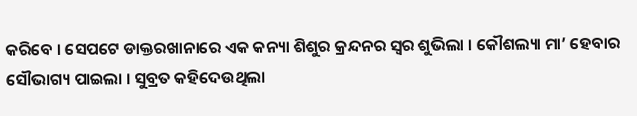କରିବେ । ସେପଟେ ଡାକ୍ତରଖାନାରେ ଏକ କନ୍ୟା ଶିଶୁର କ୍ରନ୍ଦନର ସ୍ୱର ଶୁଭିଲା । କୌଶଲ୍ୟା ମା’ ହେବାର ସୌଭାଗ୍ୟ ପାଇଲା । ସୁବ୍ରତ କହିଦେଉଥିଲା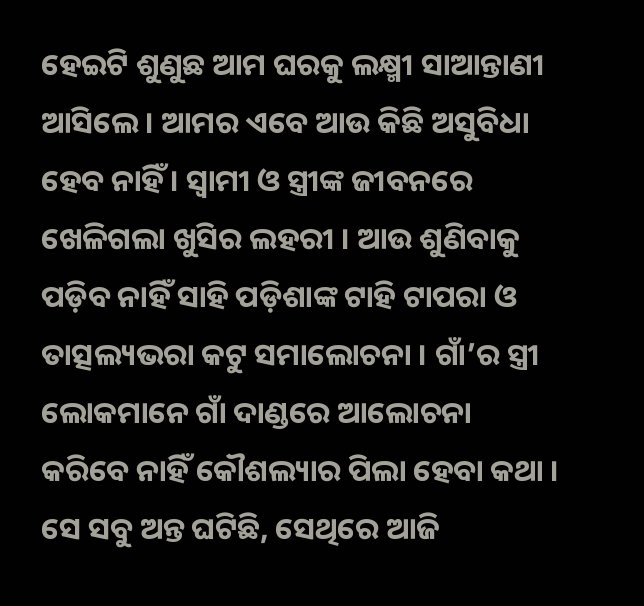ହେଇଟି ଶୁଣୁଛ ଆମ ଘରକୁ ଲକ୍ଷ୍ମୀ ସାଆନ୍ତାଣୀ ଆସିଲେ । ଆମର ଏବେ ଆଉ କିଛି ଅସୁବିଧା ହେବ ନାହିଁ । ସ୍ୱାମୀ ଓ ସ୍ତ୍ରୀଙ୍କ ଜୀବନରେ ଖେଳିଗଲା ଖୁସିର ଲହରୀ । ଆଉ ଶୁଣିବାକୁ ପଡ଼ିବ ନାହିଁ ସାହି ପଡ଼ିଶାଙ୍କ ଟାହି ଟାପରା ଓ ତାତ୍ସଲ୍ୟଭରା କଟୁ ସମାଲୋଚନା । ଗାଁ’ର ସ୍ତ୍ରୀ ଲୋକମାନେ ଗାଁ ଦାଣ୍ଡରେ ଆଲୋଚନା କରିବେ ନାହିଁ କୌଶଲ୍ୟାର ପିଲା ହେବା କଥା । ସେ ସବୁ ଅନ୍ତ ଘଟିଛି, ସେଥିରେ ଆଜି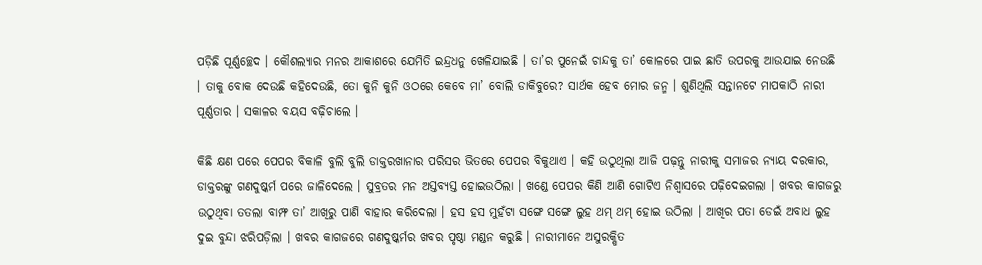ପଡ଼ିଛି ପୂର୍ଣ୍ଣଚ୍ଛେଦ । କୌଶଲ୍ୟାର ମନର ଆକାଶରେ ଯେମିତି ଇନ୍ଦ୍ରଧନୁ ଖେଳିଯାଇଛି । ତା’ର ପୁନେଇଁ ଚାନ୍ଦକୁ ତା’ କୋଳରେ ପାଇ ଛାତି ଉପରକୁ ଆଉଯାଇ ନେଉଛି । ତାକୁ ବୋକ ଦେଉଛି କହିଦେଉଛି, ତୋ କୁନି କୁନି ଓଠରେ କେବେ ମା’ ବୋଲି ଡାକିବୁରେ? ସାର୍ଥକ ହେବ ମୋର ଜନ୍ମ । ଶୁଣିଥିଲି ସନ୍ତାନଟେ ମାପକାଠି ନାରୀ ପୂର୍ଣ୍ଣତାର । ସକାଳର ବୟସ ବଢ଼ିଚାଲେ ।

କିଛି କ୍ଷଣ ପରେ ପେପର ବିକାଳି ବୁଲି ବୁଲି ଡାକ୍ତରଖାନାର ପରିସର ଭିତରେ ପେପର ବିକୁଥାଏ । କହି ଉଠୁଥିଲା ଆଜି ପଢ଼ନ୍ତୁ ନାରୀକୁ ସମାଜର ନ୍ୟାୟ ଦରକାର, ଡାକ୍ତରଙ୍କୁ ଗଣଦୁଷ୍କର୍ମ ପରେ ଜାଳିଦେଲେ । ସୁବ୍ରତର ମନ ଅସ୍ତବ୍ୟସ୍ତ ହୋଇଉଠିଲା । ଖଣ୍ଡେ ପେପର କିଣି ଆଣି ଗୋଟିଏ ନିଶ୍ୱାସରେ ପଢ଼ିଦେଇଗଲା । ଖବର କାଗଜରୁ ଉଠୁଥିବା ତତଲା ବାମ୍ଫ ତା’ ଆଖିରୁ ପାଣି ବାହାର କରିଦେଲା । ହସ ହସ ମୁହଁଟା ସଙ୍ଗେ ସଙ୍ଗେ ଲୁହ ଥମ୍ ଥମ୍ ହୋଇ ଉଠିଲା । ଆଖିର ପତା ଡେଇଁ ଅବାଧ ଲୁହ ଦୁଇ ବୁନ୍ଦା ଝରିପଡ଼ିଲା । ଖବର କାଗଜରେ ଗଣଦୁଷ୍କର୍ମର ଖବର ପୃଷ୍ଠା ମଣ୍ଡନ କରୁଛି । ନାରୀମାନେ ଅସୁରକ୍ଷିତ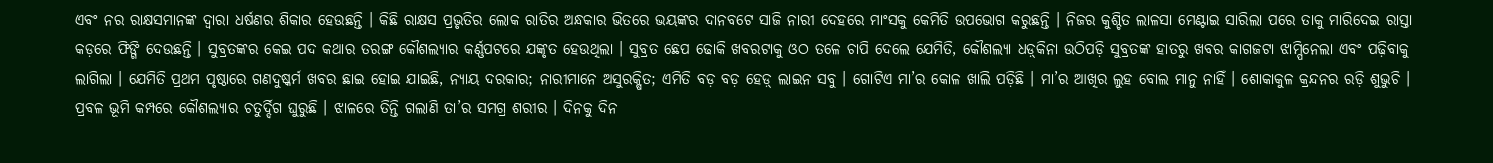ଏବଂ ନର ରାକ୍ଷସମାନଙ୍କ ଦ୍ୱାରା ଧର୍ଷଣର ଶିକାର ହେଉଛନ୍ତି । କିଛି ରାକ୍ଷସ ପ୍ରଭୃତିର ଲୋକ ରାତିର ଅନ୍ଧକାର ଭିତରେ ଭୟଙ୍କର ଦାନବଟେ ସାଜି ନାରୀ ଦେହରେ ମାଂସକୁ କେମିତି ଉପଭୋଗ କରୁଛନ୍ତି । ନିଜର କୁଶ୍ଚିତ ଲାଳସା ମେଣ୍ଟାଇ ସାରିଲା ପରେ ତାକୁ ମାରିଦେଇ ରାସ୍ତା କଡ଼ରେ ଫିଙ୍ଗି ଦେଉଛନ୍ତି । ସୁବ୍ରତଙ୍କର କେଇ ପଦ କଥାର ତରଙ୍ଗ କୌଶଲ୍ୟାର କର୍ଣ୍ଣପଟରେ ଯଙ୍କୃତ ହେଉଥିଲା । ସୁବ୍ରତ ଛେପ ଢୋକି ଖବରଟାକୁ ଓଠ ତଳେ ଚାପି ଦେଲେ ଯେମିତି, କୌଶଲ୍ୟା ଧଡ଼୍‌କିନା ଉଠିପଡ଼ି ସୁବ୍ରତଙ୍କ ହାତରୁ ଖବର କାଗଜଟା ଝାମ୍ପିନେଲା ଏବଂ ପଢ଼ିବାକୁ ଲାଗିଲା । ଯେମିତି ପ୍ରଥମ ପୃଷ୍ଠାରେ ଗଣଦୁଷ୍କର୍ମ ଖବର ଛାଇ ହୋଇ ଯାଇଛି, ନ୍ୟାୟ ଦରକାର; ନାରୀମାନେ ଅସୁରକ୍ଷିତ; ଏମିତି ବଡ଼ ବଡ଼ ହେଡ଼୍ ଲାଇନ ସବୁ । ଗୋଟିଏ ମା’ର କୋଳ ଖାଲି ପଡ଼ିଛି । ମା’ର ଆଖିର ଲୁହ ବୋଲ ମାନୁ ନାହିଁ । ଶୋକାକୁଳ କ୍ରନ୍ଦନର ରଡ଼ି ଶୁଭୁଚି । ପ୍ରବଳ ଭୂମି କମ୍ପରେ କୌଶଲ୍ୟାର ଚତୁର୍ଦ୍ଦିଗ ଘୁରୁଛି । ଝାଳରେ ତିନ୍ତି ଗଲାଣି ତା’ର ସମଗ୍ର ଶରୀର । ଦିନକୁ ଦିନ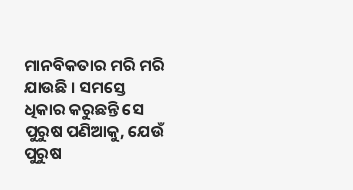ମାନବିକତାର ମରି ମରି ଯାଉଛି । ସମସ୍ତେ ଧିକାର କରୁଛନ୍ତି ସେ ପୁରୁଷ ପଣିଆକୁ, ଯେଉଁ ପୁରୁଷ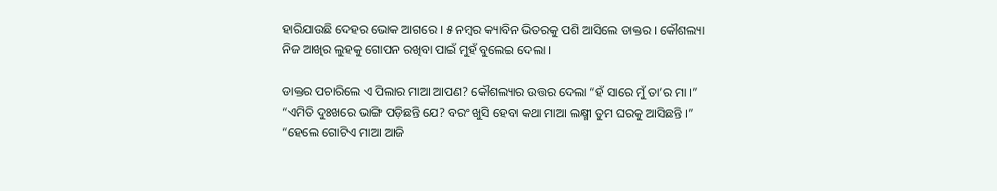ହାରିଯାଉଛି ଦେହର ଭୋକ ଆଗରେ । ୫ ନମ୍ବର କ୍ୟାବିନ ଭିତରକୁ ପଶି ଆସିଲେ ଡାକ୍ତର । କୌଶଲ୍ୟା ନିଜ ଆଖିର ଲୁହକୁ ଗୋପନ ରଖିବା ପାଇଁ ମୁହଁ ବୁଲେଇ ଦେଲା ।

ଡାକ୍ତର ପଚାରିଲେ ଏ ପିଲାର ମାଆ ଆପଣ? କୌଶଲ୍ୟାର ଉତ୍ତର ଦେଲା “ହଁ ସାରେ ମୁଁ ତା’ର ମା ।” “ଏମିତି ଦୁଃଖରେ ଭାଙ୍ଗି ପଡ଼ିଛନ୍ତି ଯେ? ବରଂ ଖୁସି ହେବା କଥା ମାଆ ଲକ୍ଷ୍ମୀ ତୁମ ଘରକୁ ଆସିଛନ୍ତି ।” “ହେଲେ ଗୋଟିଏ ମାଆ ଆଜି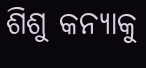ଶିଶୁ କନ୍ୟାକୁ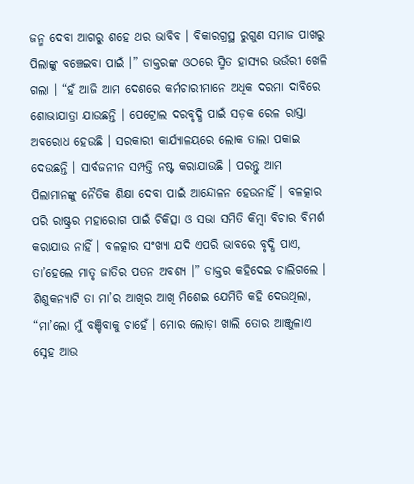ଜନ୍ମ ଦେବା ଆଗରୁ ଶହେ ଥର ଭାବିବ । ବିକାରଗ୍ରସ୍ଥ ରୁଗୁଣ ସମାଜ ପାଖରୁ ପିଲାଙ୍କୁ ବଞ୍ଚେଇବା ପାଇଁ ।” ଡାକ୍ତରଙ୍କ ଓଠରେ ସ୍ମିତ ହାସ୍ୟର ଭଉଁରୀ ଖେଳି ଗଲା । “ହଁ ଆଜି ଆମ ଦେଶରେ କର୍ମଚାରୀମାନେ ଅଧିକ ଦରମା ଦାବିରେ ଶୋଭାଯାତ୍ରା ଯାଉଛନ୍ତି । ପେଟ୍ରୋଲ ଦରବୃଦ୍ଧି ପାଇଁ ସଡ଼କ ରେଳ ରାସ୍ତା ଅବରୋଧ ହେଉଛି । ସରକାରୀ କାର୍ଯ୍ୟାଳୟରେ ଲୋକ ତାଲା ପକାଇ ଦେଉଛନ୍ତି । ସାର୍ବଜନୀନ ସମ୍ପତ୍ତି ନଷ୍ଟ କରାଯାଉଛି । ପରନ୍ତୁ ଆମ ପିଲାମାନଙ୍କୁ ନୈତିକ ଶିକ୍ଷା ଦେବା ପାଇଁ ଆନ୍ଦୋଳନ ହେଉନାହିଁ । ବଳତ୍କାର ପରି ରାଷ୍ଟ୍ରର ମହାରୋଗ ପାଇଁ ଚିକିତ୍ସା ଓ ସଭା ସମିତି କିମ୍ୱା ବିଚାର ବିମର୍ଶ କରାଯାଉ ନାହିଁ । ବଳତ୍କାର ସଂଖ୍ୟା ଯଦି ଏପରି ଭାବରେ ବୃଦ୍ଧି ପାଏ, ତା’ହେଲେ ମାତୃ ଜାତିର ପତନ ଅବଶ୍ୟ ।” ଡାକ୍ତର କହିଦେଇ ଚାଲିଗଲେ । ଶିଶୁକନ୍ୟାଟି ତା ମା’ର ଆଖିର ଆଖି ମିଶେଇ ଯେମିତି କହି ଦେଉଥିଲା, “ମା’ଲୋ ମୁଁ ବଞ୍ଚିବାକୁ ଚାହେଁ । ମୋର ଲୋଡ଼ା ଖାଲି ତୋର ଆଞ୍ଜୁଳାଏ ସ୍ନେହ ଆଉ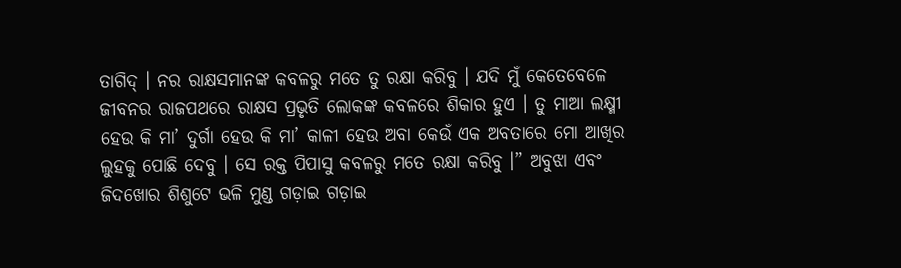ତାଗିଦ୍ । ନର ରାକ୍ଷସମାନଙ୍କ କବଳରୁ ମତେ ତୁ ରକ୍ଷା କରିବୁ । ଯଦି ମୁଁ କେତେବେଳେ ଜୀବନର ରାଜପଥରେ ରାକ୍ଷସ ପ୍ରଭୃତି ଲୋକଙ୍କ କବଳରେ ଶିକାର ହୁଏ । ତୁ ମାଆ ଲକ୍ଷ୍ମୀ ହେଉ କି ମା’ ଦୁର୍ଗା ହେଉ କି ମା’ କାଳୀ ହେଉ ଅବା କେଉଁ ଏକ ଅବତାରେ ମୋ ଆଖିର ଲୁହକୁ ପୋଛି ଦେବୁ । ସେ ରକ୍ତ ପିପାସୁ କବଳରୁ ମତେ ରକ୍ଷା କରିବୁ ।” ଅବୁଝା ଏବଂ ଜିଦଖୋର ଶିଶୁଟେ ଭଳି ମୁଣ୍ଡ ଗଡ଼ାଇ ଗଡ଼ାଇ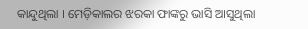କାନ୍ଦୁଥିଲା । ମେଡ଼ିକାଲର ଝରକା ଫାଙ୍କରୁ ଭାସି ଆସୁଥିଲା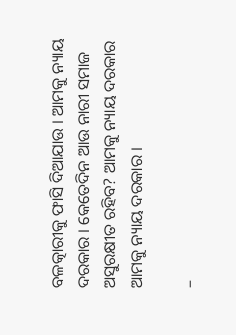ବଳତ୍କାରୀକୁ ଫାସି ଦିଆଯାଉ । ଆମକୁ ନ୍ୟାୟ ଦରକାର । କେତେଦିନ ଆଉ ନାରୀ ସମାଜ ଅସୁରକ୍ଷୀତ ରହିବ? ଆମକୁ ନ୍ୟାୟ ଦରକାର ଆମକୁ ନ୍ୟାୟ ଦରକାର ।

–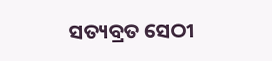ସତ୍ୟବ୍ରତ ସେଠୀ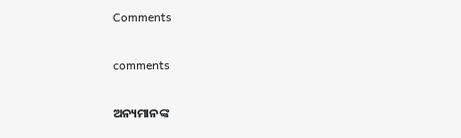Comments

comments

ଅନ୍ୟମାନଙ୍କ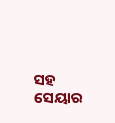ସହ ସେୟାର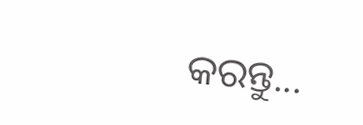କରନ୍ତୁ...